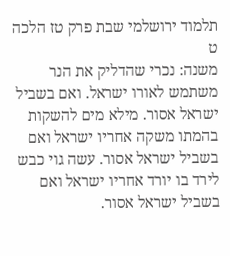תלמוד ירושלמי שבת פרק טז הלכה ט
משנה: נכרי שהדליק את הנר משתמש לאורו ישראל. ואם בשביל ישראל אסור. מילא מים להשקות בהמתו משקה אחריו ישראל ואם בשביל ישראל אסור. עשה גוי כבש לירד בו יורד אחריו ישראל ואם בשביל ישראל אסור.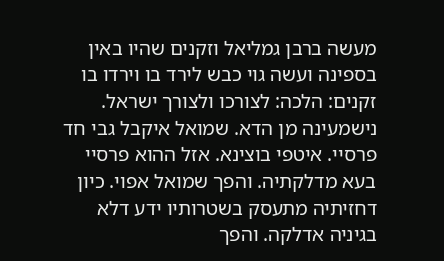מעשה ברבן גמליאל וזקנים שהיו באין בספינה ועשה גוי כבש לירד בו וירדו בו זקנים: הלכה: לצורכו ולצורך ישראל. נישמעינה מן הדא. שמואל איקבל גבי חד פרסיי. איטפי בוצינא. אזל ההוא פרסיי בעא מדלקתיה. והפך שמואל אפוי. כיון דחזיתיה מתעסק בשטרותיו ידע דלא בגיניה אדלקה. והפך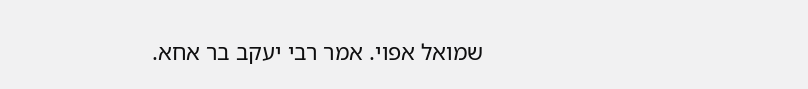שמואל אפוי. אמר רבי יעקב בר אחא.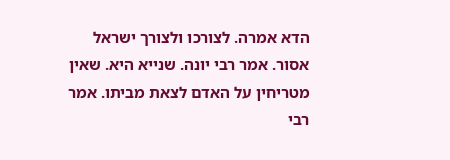הדא אמרה. לצורכו ולצורך ישראל אסור. אמר רבי יונה. שנייא היא. שאין מטריחין על האדם לצאת מביתו. אמר רבי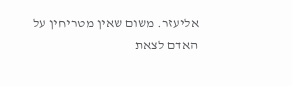אליעזר. משום שאין מטריחין על האדם לצאת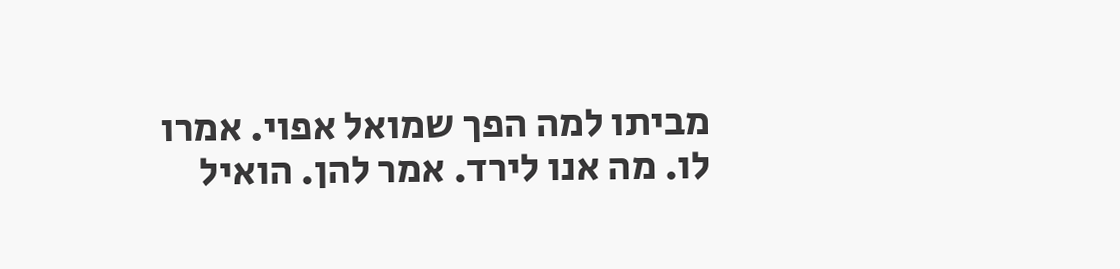מביתו למה הפך שמואל אפוי. אמרו לו. מה אנו לירד. אמר להן. הואיל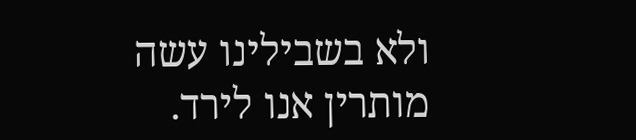ולא בשבילינו עשה מותרין אנו לירד.